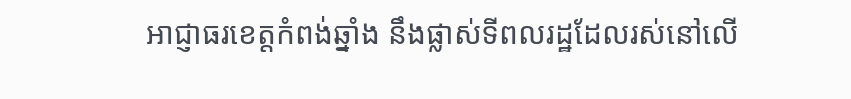អាជ្ញាធរខេត្តកំពង់ឆ្នាំង នឹងផ្លាស់ទីពលរដ្ឋដែលរស់នៅលើ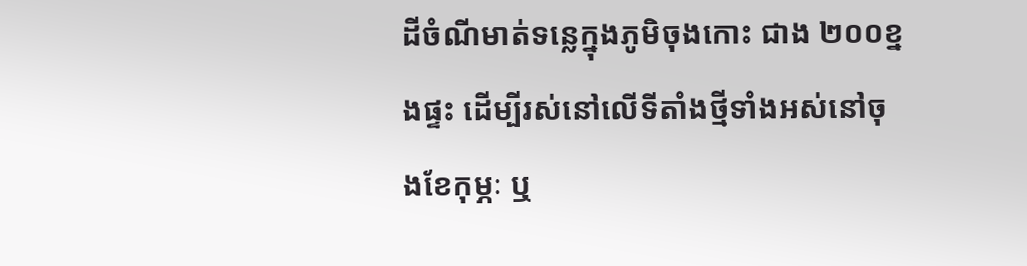ដីចំណីមាត់ទន្លេក្នុងភូមិចុងកោះ ជាង ២០០ខ្នងផ្ទះ ដើម្បីរស់នៅលើទីតាំងថ្មីទាំងអស់នៅចុងខែកុម្ភៈ ឬ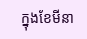ក្នុងខែមីនា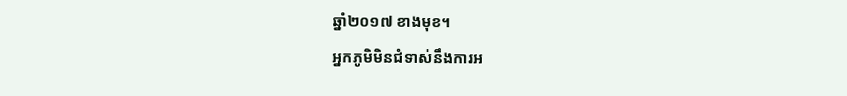ឆ្នាំ២០១៧ ខាងមុខ។
អ្នកភូមិមិនជំទាស់នឹងការអ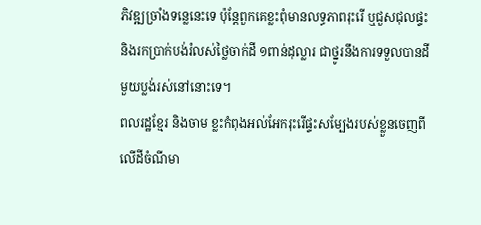ភិវឌ្ឍច្រាំងទន្លេនេះទេ ប៉ុន្តែពួកគេខ្លះពុំមានលទ្ធភាពរុះរើ ឬជួសជុលផ្ទះ និងរកប្រាក់បង់រំលស់ថ្លៃចាក់ដី ១ពាន់ដុល្លារ ជាថ្នូរនឹងការទទួលបានដីមួយប្លង់រស់នៅនោះទេ។
ពលរដ្ឋខ្មែរ និងចាម ខ្លះកំពុងអល់អែករុះរើផ្ទះសម្បែងរបស់ខ្លួនចេញពីលើដីចំណីមា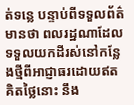ត់ទន្លេ បន្ទាប់ពីទទួលព័ត៌មានថា ពលរដ្ឋណាដែលទទួលយកដីរស់នៅកន្លែងថ្មីពីអាជ្ញាធរដោយឥតគិតថ្លៃនោះ នឹង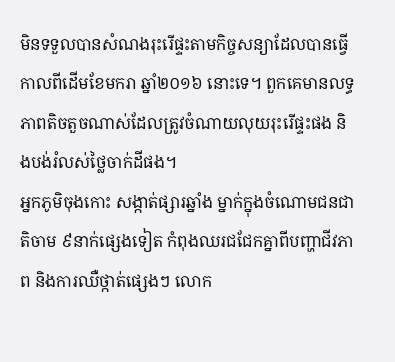មិនទទួលបានសំណងរុះរើផ្ទះតាមកិច្ចសន្យាដែលបានធ្វើកាលពីដើមខែមករា ឆ្នាំ២០១៦ នោះទេ។ ពួកគេមានលទ្ធភាពតិចតួចណាស់ដែលត្រូវចំណាយលុយរុះរើផ្ទះផង និងបង់រំលស់ថ្លៃចាក់ដីផង។
អ្នកភូមិចុងកោះ សង្កាត់ផ្សារឆ្នាំង ម្នាក់ក្នុងចំណោមជនជាតិចាម ៩នាក់ផ្សេងទៀត កំពុងឈរជជែកគ្នាពីបញ្ហាជីវភាព និងការឈឺថ្កាត់ផ្សេងៗ លោក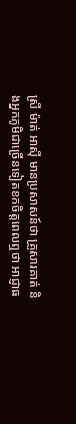ស្រី ម៉ាត់ អាស៊ី មានប្រសាសន៍ថា គ្រួសារគាត់ និងអ្នកភូមិជាច្រើនទៀតខកចិត្តពេលឮថា អាជ្ញាធ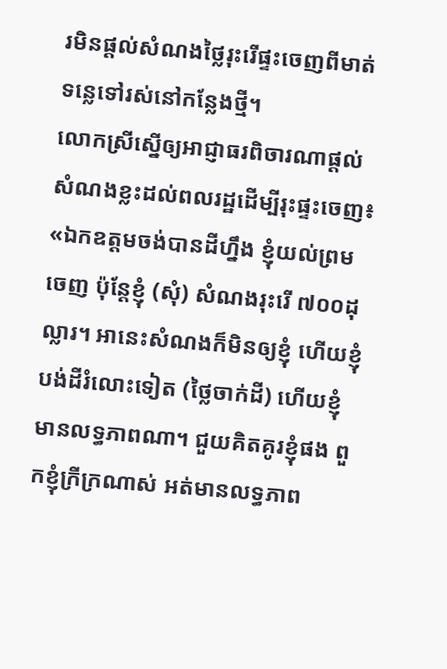រមិនផ្ដល់សំណងថ្លៃរុះរើផ្ទះចេញពីមាត់ទន្លេទៅរស់នៅកន្លែងថ្មី។
លោកស្រីស្នើឲ្យអាជ្ញាធរពិចារណាផ្ដល់សំណងខ្លះដល់ពលរដ្ឋដើម្បីរុះផ្ទះចេញ៖ «ឯកឧត្ដមចង់បានដីហ្នឹង ខ្ញុំយល់ព្រមចេញ ប៉ុន្តែខ្ញុំ (សុំ) សំណងរុះរើ ៧០០ដុល្លារ។ អានេះសំណងក៏មិនឲ្យខ្ញុំ ហើយខ្ញុំបង់ដីរំលោះទៀត (ថ្លៃចាក់ដី) ហើយខ្ញុំមានលទ្ធភាពណា។ ជួយគិតគូរខ្ញុំផង ពួកខ្ញុំក្រីក្រណាស់ អត់មានលទ្ធភាព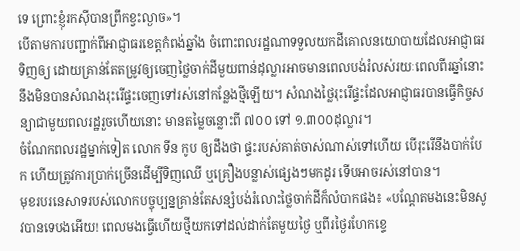ទេ ព្រោះខ្ញុំរកស៊ីបានព្រឹកខ្វះល្ងាច»។
បើតាមការបញ្ជាក់ពីអាជ្ញាធរខេត្តកំពង់ឆ្នាំង ចំពោះពលរដ្ឋណាទទួលយកដីគោលនយោបាយដែលអាជ្ញាធរទិញឲ្យ ដោយគ្រាន់តែតម្រូវឲ្យចេញថ្លៃចាក់ដីមួយពាន់ដុល្លារអាចមានពេលបង់រំលស់រយៈពេលពីរឆ្នាំនោះ នឹងមិនបានសំណងរុះរើផ្ទះចេញទៅរស់នៅកន្លែងថ្មីឡើយ។ សំណងថ្លៃរុះរើផ្ទះដែលអាជ្ញាធរបានធ្វើកិច្ចសន្យាជាមួយពលរដ្ឋរួចហើយនោះ មានតម្លៃចន្លោះពី ៧០០ ទៅ ១.៣០០ដុល្លារ។
ចំណែកពលរដ្ឋម្នាក់ទៀត លោក ទីន កូប ឲ្យដឹងថា ផ្ទះរបស់គាត់ចាស់ណាស់ទៅហើយ បើរុះរើនឹងបាក់បែក ហើយត្រូវការប្រាក់ច្រើនដើម្បីទិញឈើ ឬគ្រឿងបន្លាស់ផ្សេងៗមកដូរ ទើបអាចរស់នៅបាន។
មុខរបរនេសាទរបស់លោកបច្ចុប្បន្នគ្រាន់តែសន្សំបង់រំលោះថ្លៃចាក់ដីក៏លំបាកផង៖ «បណ្ដែតមងនេះមិនសូវបានទេបងអើយ! ពេលមងធ្វើហើយថ្មីយកទៅដល់ដាក់តែមួយថ្ងៃ ឬពីរថ្ងៃរហែកខ្ទេ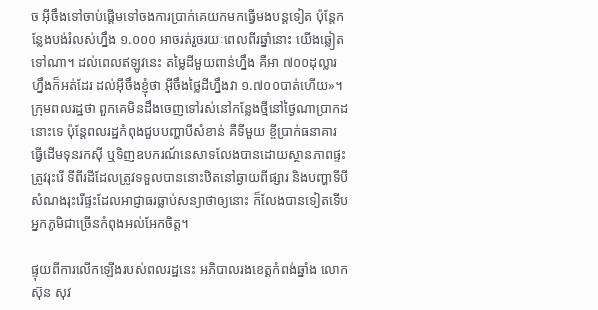ច អ៊ីចឹងទៅចាប់ផ្ដើមទៅចងការប្រាក់គេយកមកធ្វើមងបន្តទៀត ប៉ុន្តែកន្លែងបង់រំលស់ហ្នឹង ១.០០០ អាចរត់រួចរយៈពេលពីរឆ្នាំនោះ យើងឆ្លៀតទៅណា។ ដល់ពេលឥឡូវនេះ តម្លៃដីមួយពាន់ហ្នឹង គឺអា ៧០០ដុល្លារហ្នឹងក៏អត់ដែរ ដល់អ៊ីចឹងខ្ញុំថា អ៊ីចឹងថ្លៃដីហ្នឹងវា ១.៧០០បាត់ហើយ»។
ក្រុមពលរដ្ឋថា ពួកគេមិនដឹងចេញទៅរស់នៅកន្លែងថ្មីនៅថ្ងៃណាប្រាកដនោះទេ ប៉ុន្តែពលរដ្ឋកំពុងជួបបញ្ហាបីសំខាន់ គឺទីមួយ ខ្ចីប្រាក់ធនាគារធ្វើដើមទុនរកស៊ី ឬទិញឧបករណ៍នេសាទលែងបានដោយស្ថានភាពផ្ទះត្រូវរុះរើ ទីពីរដីដែលត្រូវទទួលបាននោះឋិតនៅឆ្ងាយពីផ្សារ និងបញ្ហាទីបី សំណងរុះរើផ្ទះដែលអាជ្ញាធរធ្លាប់សន្យាថាឲ្យនោះ ក៏លែងបានទៀតទើបអ្នកភូមិជាច្រើនកំពុងអល់អែកចិត្ត។

ផ្ទុយពីការលើកឡើងរបស់ពលរដ្ឋនេះ អភិបាលរងខេត្តកំពង់ឆ្នាំង លោក ស៊ុន សុវ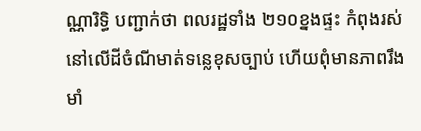ណ្ណារិទ្ធិ បញ្ជាក់ថា ពលរដ្ឋទាំង ២១០ខ្នងផ្ទះ កំពុងរស់នៅលើដីចំណីមាត់ទន្លេខុសច្បាប់ ហើយពុំមានភាពរឹងមាំ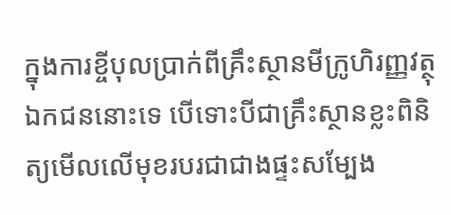ក្នុងការខ្ចីបុលប្រាក់ពីគ្រឹះស្ថានមីក្រូហិរញ្ញវត្ថុឯកជននោះទេ បើទោះបីជាគ្រឹះស្ថានខ្លះពិនិត្យមើលលើមុខរបរជាជាងផ្ទះសម្បែង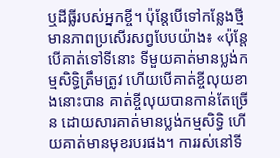ឬដីធ្លីរបស់អ្នកខ្ចី។ ប៉ុន្តែបើទៅកន្លែងថ្មីមានភាពប្រសើរសព្វបែបយ៉ាង៖ «ប៉ុន្តែបើគាត់ទៅទីនោះ ទីមួយគាត់មានប្លង់កម្មសិទ្ធិត្រឹមត្រូវ ហើយបើគាត់ខ្ចីលុយខាងនោះបាន គាត់ខ្ចីលុយបានកាន់តែច្រើន ដោយសារគាត់មានប្លង់កម្មសិទ្ធិ ហើយគាត់មានមុខរបរផង។ ការរស់នៅទី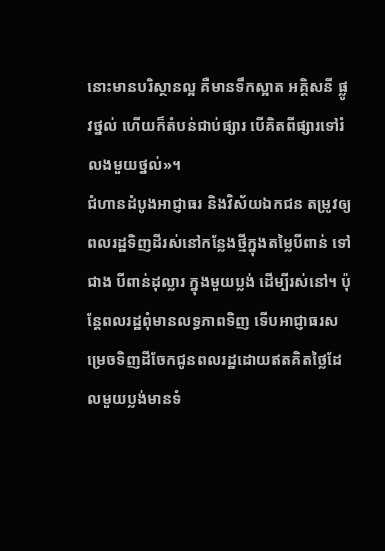នោះមានបរិស្ថានល្អ គឺមានទឹកស្អាត អគ្គិសនី ផ្លូវថ្នល់ ហើយក៏តំបន់ជាប់ផ្សារ បើគិតពីផ្សារទៅរំលងមួយថ្នល់»។
ជំហានដំបូងអាជ្ញាធរ និងវិស័យឯកជន តម្រូវឲ្យពលរដ្ឋទិញដីរស់នៅកន្លែងថ្មីក្នុងតម្លៃបីពាន់ ទៅជាង បីពាន់ដុល្លារ ក្នុងមួយប្លង់ ដើម្បីរស់នៅ។ ប៉ុន្តែពលរដ្ឋពុំមានលទ្ធភាពទិញ ទើបអាជ្ញាធរសម្រេចទិញដីចែកជូនពលរដ្ឋដោយឥតគិតថ្លៃដែលមួយប្លង់មានទំ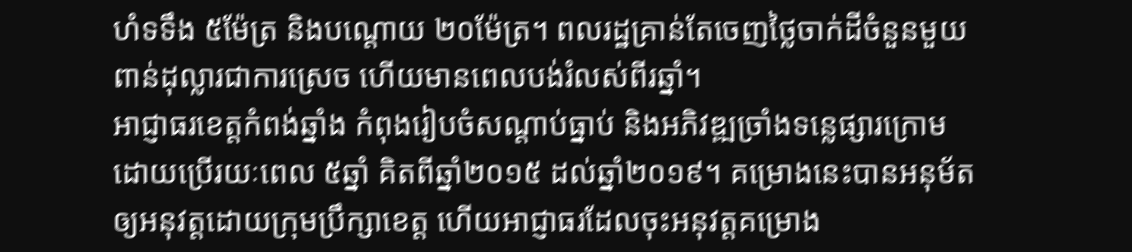ហំទទឹង ៥ម៉ែត្រ និងបណ្ដោយ ២០ម៉ែត្រ។ ពលរដ្ឋគ្រាន់តែចេញថ្លៃចាក់ដីចំនួនមួយពាន់ដុល្លារជាការស្រេច ហើយមានពេលបង់រំលស់ពីរឆ្នាំ។
អាជ្ញាធរខេត្តកំពង់ឆ្នាំង កំពុងរៀបចំសណ្ដាប់ធ្នាប់ និងអភិវឌ្ឍច្រាំងទន្លេផ្សារក្រោម ដោយប្រើរយៈពេល ៥ឆ្នាំ គិតពីឆ្នាំ២០១៥ ដល់ឆ្នាំ២០១៩។ គម្រោងនេះបានអនុម័តឲ្យអនុវត្តដោយក្រុមប្រឹក្សាខេត្ត ហើយអាជ្ញាធរដែលចុះអនុវត្តគម្រោង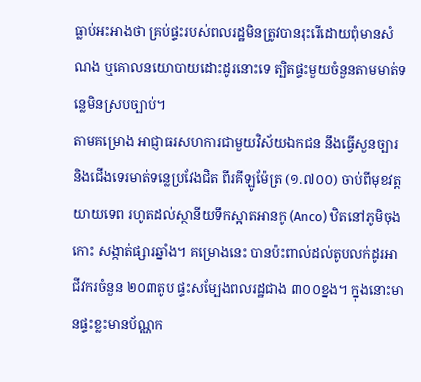ធ្លាប់អះអាងថា គ្រប់ផ្ទះរបស់ពលរដ្ឋមិនត្រូវបានរុះរើដោយពុំមានសំណង ឬគោលនយោបាយដោះដូរនោះទេ ត្បិតផ្ទះមួយចំនួនតាមមាត់ទន្លេមិនស្របច្បាប់។
តាមគម្រោង អាជ្ញាធរសហការជាមួយវិស័យឯកជន នឹងធ្វើសួនច្បារ និងជើងទេរមាត់ទន្លេប្រវែងជិត ពីរគីឡូម៉ែត្រ (១.៧០០) ចាប់ពីមុខវត្តយាយទេព រហូតដល់ស្ថានីយទឹកស្អាតអានកូ (Anco) ឋិតនៅភូមិចុងកោះ សង្កាត់ផ្សារឆ្នាំង។ គម្រោងនេះ បានប៉ះពាល់ដល់តូបលក់ដូរអាជីវករចំនួន ២០៣តូប ផ្ទះសម្បែងពលរដ្ឋជាង ៣០០ខ្នង។ ក្នុងនោះមានផ្ទះខ្លះមានប័ណ្ណក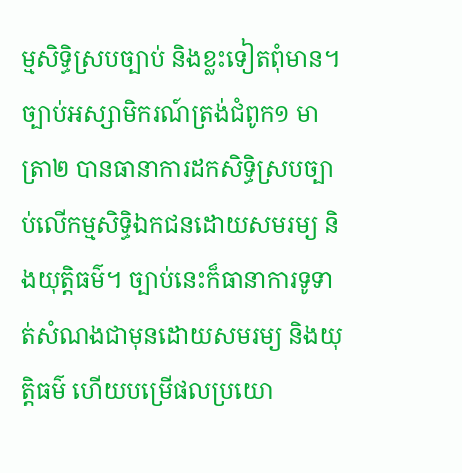ម្មសិទ្ធិស្របច្បាប់ និងខ្លះទៀតពុំមាន។
ច្បាប់អស្សាមិករណ៍ត្រង់ជំពូក១ មាត្រា២ បានធានាការដកសិទ្ធិស្របច្បាប់លើកម្មសិទ្ធិឯកជនដោយសមរម្យ និងយុត្តិធម៌។ ច្បាប់នេះក៏ធានាការទូទាត់សំណងជាមុនដោយសមរម្យ និងយុត្តិធម៌ ហើយបម្រើផលប្រយោ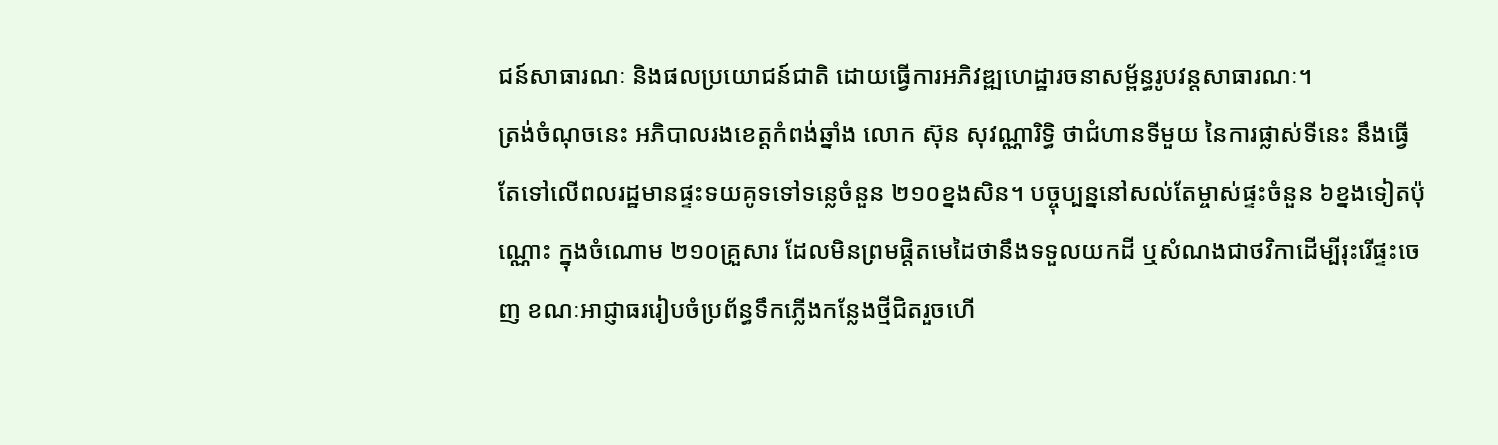ជន៍សាធារណៈ និងផលប្រយោជន៍ជាតិ ដោយធ្វើការអភិវឌ្ឍហេដ្ឋារចនាសម្ព័ន្ធរូបវន្តសាធារណៈ។
ត្រង់ចំណុចនេះ អភិបាលរងខេត្តកំពង់ឆ្នាំង លោក ស៊ុន សុវណ្ណារិទ្ធិ ថាជំហានទីមួយ នៃការផ្លាស់ទីនេះ នឹងធ្វើតែទៅលើពលរដ្ឋមានផ្ទះទយគូទទៅទន្លេចំនួន ២១០ខ្នងសិន។ បច្ចុប្បន្ននៅសល់តែម្ចាស់ផ្ទះចំនួន ៦ខ្នងទៀតប៉ុណ្ណោះ ក្នុងចំណោម ២១០គ្រួសារ ដែលមិនព្រមផ្ដិតមេដៃថានឹងទទួលយកដី ឬសំណងជាថវិកាដើម្បីរុះរើផ្ទះចេញ ខណៈអាជ្ញាធររៀបចំប្រព័ន្ធទឹកភ្លើងកន្លែងថ្មីជិតរួចហើ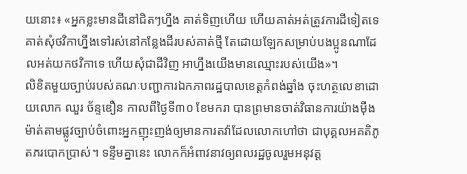យនោះ៖ «អ្នកខ្លះមានដីនៅជិតៗហ្នឹង គាត់ទិញហើយ ហើយគាត់អត់ត្រូវការដីទៀតទេ គាត់សុំថវិកាហ្នឹងទៅរស់នៅកន្លែងដីរបស់គាត់ថ្មី តែដោយឡែកសម្រាប់បងប្អូនណាដែលអត់យកថវិកាទេ ហើយសុំជាដីវិញ អាហ្នឹងយើងមានឈ្មោះរបស់យើង»។
លិខិតមួយច្បាប់របស់គណៈបញ្ជាការឯកភាពរដ្ឋបាលខេត្តកំពង់ឆ្នាំង ចុះហត្ថលេខាដោយលោក ឈួរ ច័ន្ទឌឿន កាលពីថ្ងៃទី៣០ ខែមករា បានព្រមានចាត់វិធានការយ៉ាងម៉ឺងម៉ាត់តាមផ្លូវច្បាប់ចំពោះអ្នកញុះញង់ឲ្យមានការតវ៉ាដែលលោកហៅថា ជាបុគ្គលអគតិភូតភរបោកប្រាស់។ ទន្ទឹមគ្នានេះ លោកក៏អំពាវនាវឲ្យពលរដ្ឋចូលរួមអនុវត្ត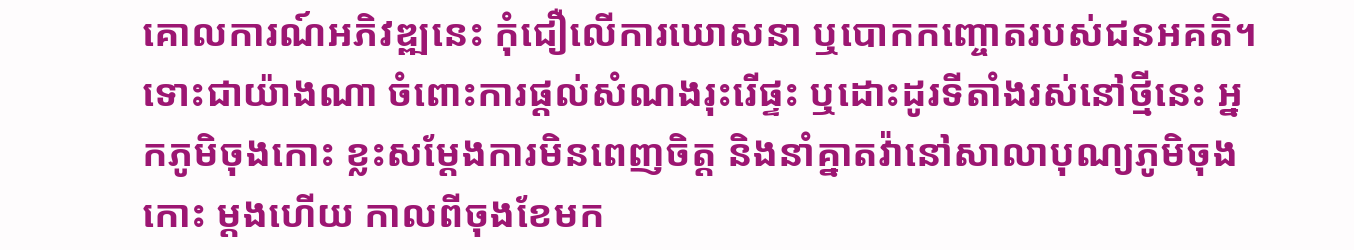គោលការណ៍អភិវឌ្ឍនេះ កុំជឿលើការឃោសនា ឬបោកកញ្ចោតរបស់ជនអគតិ។
ទោះជាយ៉ាងណា ចំពោះការផ្ដល់សំណងរុះរើផ្ទះ ឬដោះដូរទីតាំងរស់នៅថ្មីនេះ អ្នកភូមិចុងកោះ ខ្លះសម្ដែងការមិនពេញចិត្ត និងនាំគ្នាតវ៉ានៅសាលាបុណ្យភូមិចុងកោះ ម្ដងហើយ កាលពីចុងខែមក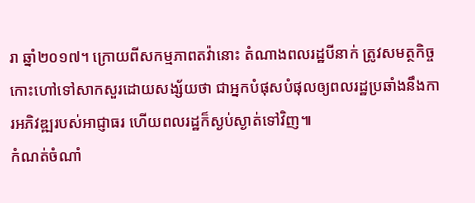រា ឆ្នាំ២០១៧។ ក្រោយពីសកម្មភាពតវ៉ានោះ តំណាងពលរដ្ឋបីនាក់ ត្រូវសមត្ថកិច្ចកោះហៅទៅសាកសួរដោយសង្ស័យថា ជាអ្នកបំផុសបំផុលឲ្យពលរដ្ឋប្រឆាំងនឹងការអភិវឌ្ឍរបស់អាជ្ញាធរ ហើយពលរដ្ឋក៏ស្ងប់ស្ងាត់ទៅវិញ៕
កំណត់ចំណាំ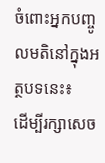ចំពោះអ្នកបញ្ចូលមតិនៅក្នុងអត្ថបទនេះ៖
ដើម្បីរក្សាសេច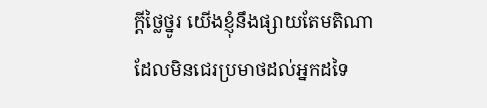ក្ដីថ្លៃថ្នូរ យើងខ្ញុំនឹងផ្សាយតែមតិណា ដែលមិនជេរប្រមាថដល់អ្នកដទៃ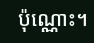ប៉ុណ្ណោះ។